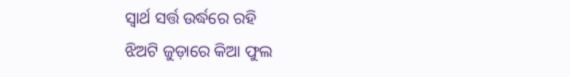ସ୍ୱାର୍ଥ ସର୍ତ୍ତ ଉର୍ଦ୍ଧରେ ରହି
ଝିଅଟି ଜୁଡ଼ାରେ କିଆ ଫୁଲ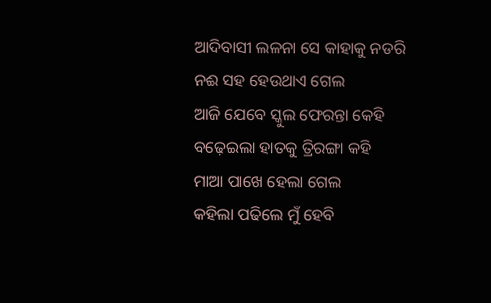ଆଦିବାସୀ ଲଳନା ସେ କାହାକୁ ନଡରି
ନଈ ସହ ହେଉଥାଏ ଗେଲ
ଆଜି ଯେବେ ସ୍କୁଲ ଫେରନ୍ତା କେହି
ବଢ଼େଇଲା ହାତକୁ ତ୍ରିରଙ୍ଗା କହି
ମାଆ ପାଖେ ହେଲା ଗେଲ
କହିଲା ପଢିଲେ ମୁଁ ହେବି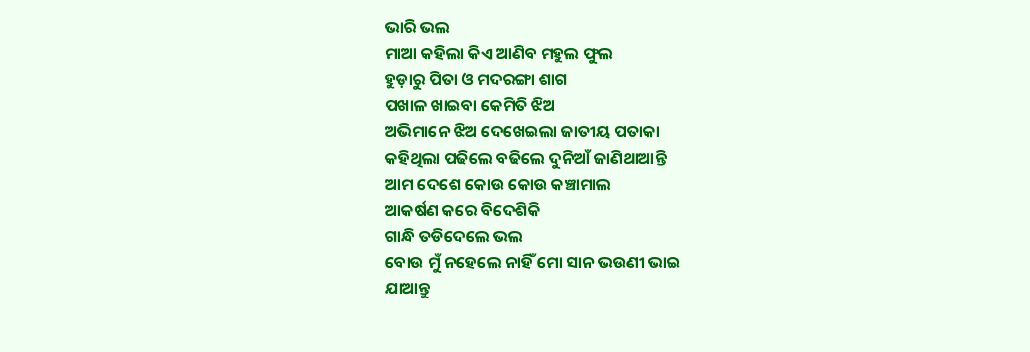ଭାରି ଭଲ
ମାଆ କହିଲା କିଏ ଆଣିବ ମହୁଲ ଫୁଲ
ହୁଡ଼ାରୁ ପିତା ଓ ମଦରଙ୍ଗା ଶାଗ
ପଖାଳ ଖାଇବା କେମିତି ଝିଅ
ଅଭିମାନେ ଝିଅ ଦେଖେଇଲା ଜାତୀୟ ପତାକା
କହିଥିଲା ପଢିଲେ ବଢିଲେ ଦୁନିଆଁ ଜାଣିଥାଆନ୍ତି
ଆମ ଦେଶେ କୋଉ କୋଉ କଞ୍ଚାମାଲ
ଆକର୍ଷଣ କରେ ବିଦେଶିକି
ଗାନ୍ଧି ତଡିଦେଲେ ଭଲ
ବୋଉ ମୁଁ ନହେଲେ ନାହିଁ ମୋ ସାନ ଭଉଣୀ ଭାଇ
ଯାଆନ୍ତୁ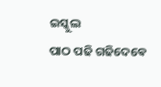ଇସ୍କୁଲ
ପାଠ ପଢି ଗଢିଦେଵେ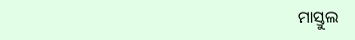ମାସ୍ତୁଲ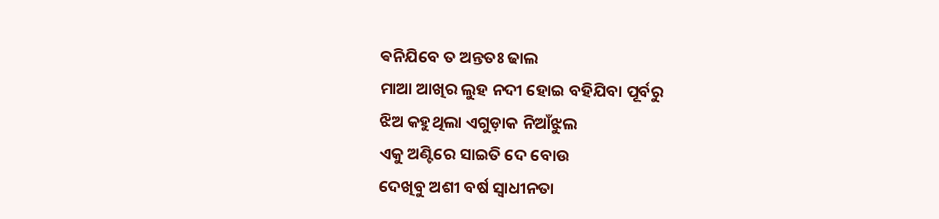ଵନିଯିବେ ତ ଅନ୍ତତଃ ଢାଲ
ମାଆ ଆଖିର ଲୁହ ନଦୀ ହୋଇ ବହିଯିବା ପୂର୍ବରୁ
ଝିଅ କହୁଥିଲା ଏଗୁଡ଼ାକ ନିଆଁଝୁଲ
ଏକୁ ଅଣ୍ଟିରେ ସାଇତି ଦେ ବୋଉ
ଦେଖିବୁ ଅଶୀ ବର୍ଷ ସ୍ୱାଧୀନତା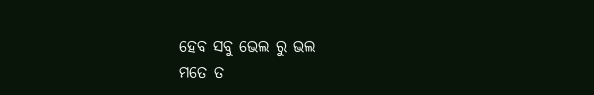ହେବ ସବୁ ଭେଲ ରୁ ଭଲ
ମତେ ତ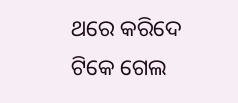ଥରେ କରିଦେ ଟିକେ ଗେଲ